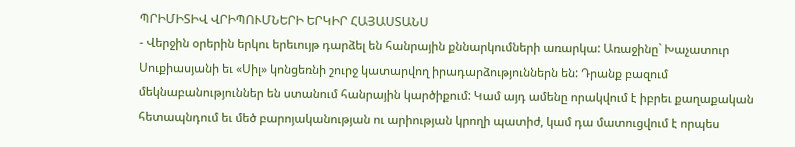ՊՐԻՄԻՏԻՎ ՎՐԻՊՈՒՄՆԵՐԻ ԵՐԿԻՐ ՀԱՅԱՍՏԱՆՍ
- Վերջին օրերին երկու երեւույթ դարձել են հանրային քննարկումների առարկա: Առաջինը` Խաչատուր Սուքիասյանի եւ «Սիլ» կոնցեռնի շուրջ կատարվող իրադարձություններն են: Դրանք բազում մեկնաբանություններ են ստանում հանրային կարծիքում: Կամ այդ ամենը որակվում է իբրեւ քաղաքական հետապնդում եւ մեծ բարոյականության ու արիության կրողի պատիժ, կամ դա մատուցվում է որպես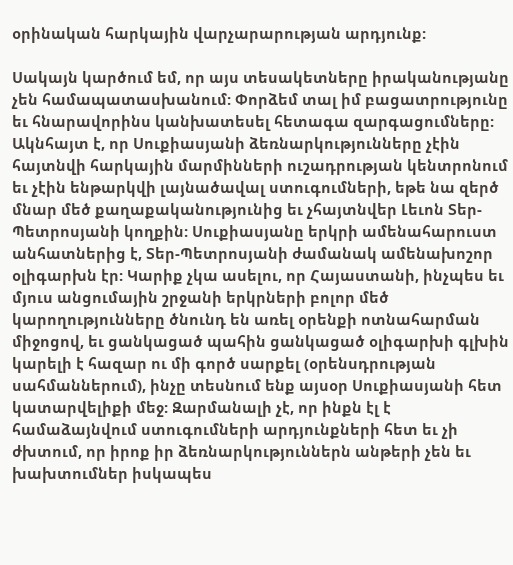օրինական հարկային վարչարարության արդյունք:

Սակայն կարծում եմ, որ այս տեսակետները իրականությանը չեն համապատասխանում: Փորձեմ տալ իմ բացատրությունը եւ հնարավորինս կանխատեսել հետագա զարգացումները: Ակնհայտ է, որ Սուքիասյանի ձեռնարկությունները չէին հայտնվի հարկային մարմինների ուշադրության կենտրոնում եւ չէին ենթարկվի լայնածավալ ստուգումների, եթե նա զերծ մնար մեծ քաղաքականությունից եւ չհայտնվեր Լեւոն Տեր-Պետրոսյանի կողքին: Սուքիասյանը երկրի ամենահարուստ անհատներից է, Տեր-Պետրոսյանի ժամանակ ամենախոշոր օլիգարխն էր: Կարիք չկա ասելու, որ Հայաստանի, ինչպես եւ մյուս անցումային շրջանի երկրների բոլոր մեծ կարողությունները ծնունդ են առել օրենքի ոտնահարման միջոցով, եւ ցանկացած պահին ցանկացած օլիգարխի գլխին կարելի է հազար ու մի գործ սարքել (օրենսդրության սահմաններում), ինչը տեսնում ենք այսօր Սուքիասյանի հետ կատարվելիքի մեջ: Զարմանալի չէ, որ ինքն էլ է համաձայնվում ստուգումների արդյունքների հետ եւ չի ժխտում, որ իրոք իր ձեռնարկություններն անթերի չեն եւ խախտումներ իսկապես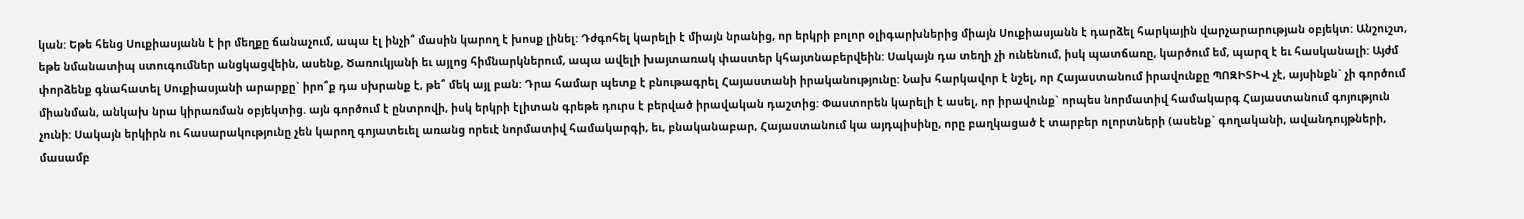կան: Եթե հենց Սուքիասյանն է իր մեղքը ճանաչում, ապա էլ ինչի՞ մասին կարող է խոսք լինել: Դժգոհել կարելի է միայն նրանից, որ երկրի բոլոր օլիգարխներից միայն Սուքիասյանն է դարձել հարկային վարչարարության օբյեկտ: Անշուշտ, եթե նմանատիպ ստուգումներ անցկացվեին, ասենք, Ծառուկյանի եւ այլոց հիմնարկներում, ապա ավելի խայտառակ փաստեր կհայտնաբերվեին: Սակայն դա տեղի չի ունենում, իսկ պատճառը, կարծում եմ, պարզ է եւ հասկանալի: Այժմ փորձենք գնահատել Սուքիասյանի արարքը` իրո՞ք դա սխրանք է, թե՞ մեկ այլ բան: Դրա համար պետք է բնութագրել Հայաստանի իրականությունը: Նախ հարկավոր է նշել, որ Հայաստանում իրավունքը ՊՈԶԻՏԻՎ չէ, այսինքն` չի գործում միանման, անկախ նրա կիրառման օբյեկտից. այն գործում է ընտրովի, իսկ երկրի էլիտան գրեթե դուրս է բերված իրավական դաշտից: Փաստորեն կարելի է ասել, որ իրավունք` որպես նորմատիվ համակարգ Հայաստանում գոյություն չունի: Սակայն երկիրն ու հասարակությունը չեն կարող գոյատեւել առանց որեւէ նորմատիվ համակարգի, եւ, բնականաբար, Հայաստանում կա այդպիսինը, որը բաղկացած է տարբեր ոլորտների (ասենք` գողականի, ավանդույթների, մասամբ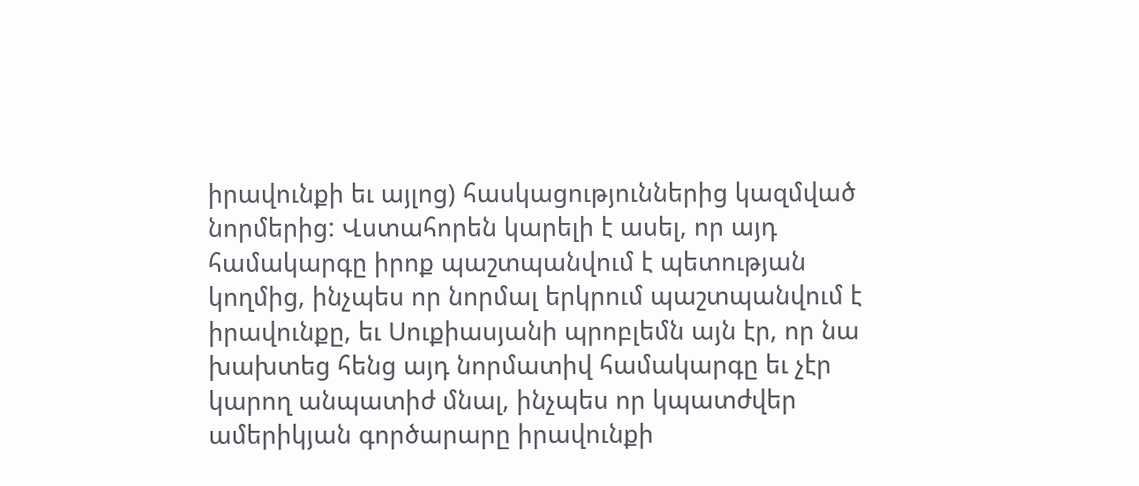իրավունքի եւ այլոց) հասկացություններից կազմված նորմերից: Վստահորեն կարելի է ասել, որ այդ համակարգը իրոք պաշտպանվում է պետության կողմից, ինչպես որ նորմալ երկրում պաշտպանվում է իրավունքը, եւ Սուքիասյանի պրոբլեմն այն էր, որ նա խախտեց հենց այդ նորմատիվ համակարգը եւ չէր կարող անպատիժ մնալ, ինչպես որ կպատժվեր ամերիկյան գործարարը իրավունքի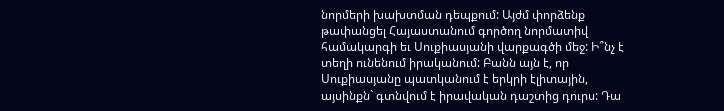նորմերի խախտման դեպքում: Այժմ փորձենք թափանցել Հայաստանում գործող նորմատիվ համակարգի եւ Սուքիասյանի վարքագծի մեջ: Ի՞նչ է տեղի ունենում իրականում: Բանն այն է, որ Սուքիասյանը պատկանում է երկրի էլիտային, այսինքն` գտնվում է իրավական դաշտից դուրս: Դա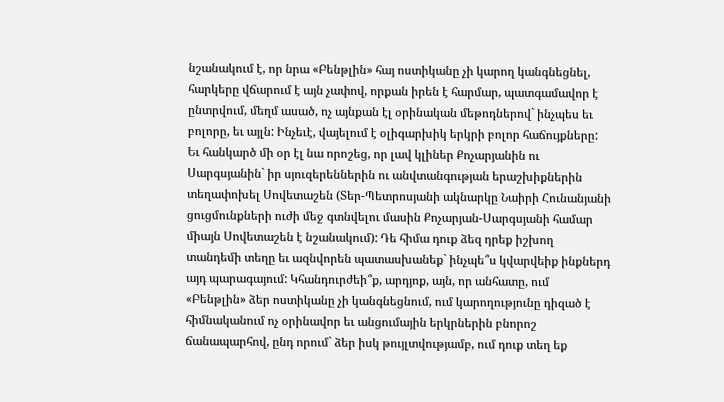նշանակում է, որ նրա «Բենթլին» հայ ոստիկանը չի կարող կանգնեցնել, հարկերը վճարում է այն չափով, որքան իրեն է հարմար, պատգամավոր է ընտրվում, մեղմ ասած, ոչ այնքան էլ օրինական մեթոդներով` ինչպես եւ բոլորը, եւ այլն: Ինչեւէ, վայելում է օլիգարխիկ երկրի բոլոր հաճույքները: Եւ հանկարծ մի օր էլ նա որոշեց, որ լավ կլիներ Քոչարյանին ու Սարգսյանին` իր սյուզերեններին ու անվտանգության երաշխիքներին տեղափոխել Սովետաշեն (Տեր-Պետրոսյանի ակնարկը Նաիրի Հունանյանի ցուցմունքների ուժի մեջ գտնվելու մասին Քոչարյան-Սարգսյանի համար միայն Սովետաշեն է նշանակում): Դե հիմա դուք ձեզ դրեք իշխող տանդեմի տեղը եւ ազնվորեն պատասխանեք` ինչպե՞ս կվարվեիք ինքներդ այդ պարագայում: Կհանդուրժեի՞ք, արդյոք, այն, որ անհատը, ում «Բենթլին» ձեր ոստիկանը չի կանգնեցնում, ում կարողությունը դիզած է հիմնականում ոչ օրինավոր եւ անցումային երկրներին բնորոշ ճանապարհով, ընդ որում` ձեր իսկ թույլտվությամբ, ում դուք տեղ եք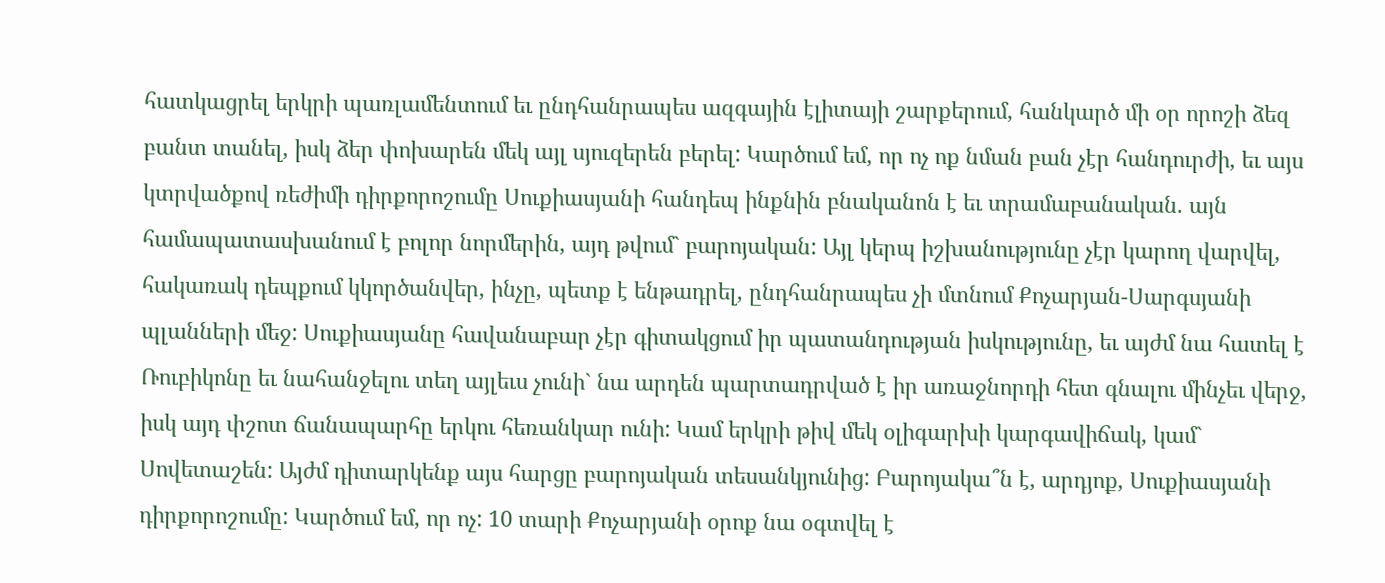հատկացրել երկրի պառլամենտում եւ ընդհանրապես ազգային էլիտայի շարքերում, հանկարծ մի օր որոշի ձեզ բանտ տանել, իսկ ձեր փոխարեն մեկ այլ սյուզերեն բերել: Կարծում եմ, որ ոչ ոք նման բան չէր հանդուրժի, եւ այս կտրվածքով ռեժիմի դիրքորոշումը Սուքիասյանի հանդեպ ինքնին բնականոն է եւ տրամաբանական. այն համապատասխանում է բոլոր նորմերին, այդ թվում` բարոյական: Այլ կերպ իշխանությունը չէր կարող վարվել, հակառակ դեպքում կկործանվեր, ինչը, պետք է ենթադրել, ընդհանրապես չի մտնում Քոչարյան-Սարգսյանի պլանների մեջ: Սուքիասյանը հավանաբար չէր գիտակցում իր պատանդության իսկությունը, եւ այժմ նա հատել է Ռուբիկոնը եւ նահանջելու տեղ այլեւս չունի` նա արդեն պարտադրված է իր առաջնորդի հետ գնալու մինչեւ վերջ, իսկ այդ փշոտ ճանապարհը երկու հեռանկար ունի: Կամ երկրի թիվ մեկ օլիգարխի կարգավիճակ, կամ` Սովետաշեն: Այժմ դիտարկենք այս հարցը բարոյական տեսանկյունից: Բարոյակա՞ն է, արդյոք, Սուքիասյանի դիրքորոշումը: Կարծում եմ, որ ոչ: 10 տարի Քոչարյանի օրոք նա օգտվել է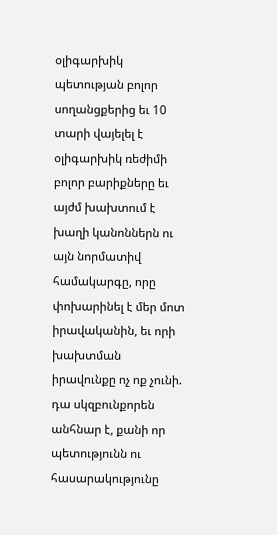օլիգարխիկ պետության բոլոր սողանցքերից եւ 10 տարի վայելել է օլիգարխիկ ռեժիմի բոլոր բարիքները եւ այժմ խախտում է խաղի կանոններն ու այն նորմատիվ համակարգը, որը փոխարինել է մեր մոտ իրավականին, եւ որի խախտման իրավունքը ոչ ոք չունի. դա սկզբունքորեն անհնար է, քանի որ պետությունն ու հասարակությունը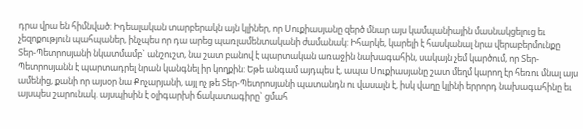դրա վրա են հիմնված: Իդեալական տարբերակն այն կլիներ, որ Սուքիասյանը զերծ մնար այս կամպանիային մասնակցելուց եւ չեզոքություն պահպաներ, ինչպես որ դա արեց պառլամենտականի ժամանակ: Իհարկե, կարելի է հասկանալ նրա վերաբերմունքը Տեր-Պետրոսյանի նկատմամբ` անշուշտ, նա շատ բանով է պարտական առաջին նախագահին, սակայն չեմ կարծում, որ Տեր-Պետրոսյանն է պարտադրել նրան կանգնել իր կողքին: Եթե անգամ այդպես է, ապա Սուքիասյանը շատ մեղմ կարող էր հեռու մնալ այս ամենից, քանի որ այսօր նա Քոչարյանի, այլ ոչ թե Տեր-Պետրոսյանի պատանդն ու վասալն է, իսկ վաղը կլինի երրորդ նախագահինը եւ այսպես շարունակ. այսպիսին է օլիգարխի ճակատագիրը` ցմահ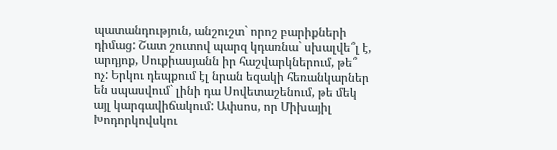պատանդություն, անշուշտ` որոշ բարիքների դիմաց: Շատ շուտով պարզ կդառնա` սխալվե՞լ է, արդյոք, Սուքիասյանն իր հաշվարկներում, թե՞ ոչ: Երկու դեպքում էլ նրան եզակի հեռանկարներ են սպասվում` լինի դա Սովետաշենում, թե մեկ այլ կարգավիճակում: Ափսոս, որ Միխայիլ Խոդորկովսկու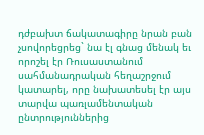դժբախտ ճակատագիրը նրան բան չսովորեցրեց` նա էլ գնաց մենակ եւ որոշել էր Ռուսաստանում սահմանադրական հեղաշրջում կատարել, որը նախատեսել էր այս տարվա պառլամենտական ընտրություններից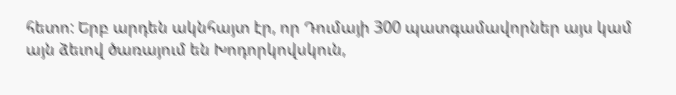հետո: Երբ արդեն ակնհայտ էր, որ Դումայի 300 պատգամավորներ այս կամ այն ձեւով ծառայում են Խոդորկովսկուն,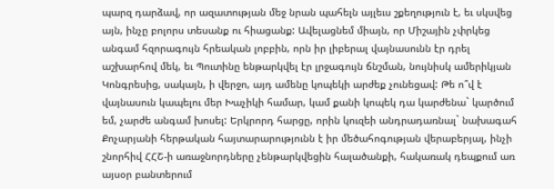պարզ դարձավ, որ ազատության մեջ նրան պահելն այլեւս շքեղություն է, եւ սկսվեց այն, ինչը բոլորս տեսանք ու հիացանք: Ավելացնեմ միայն, որ Միշային չփրկեց անգամ հզորագույն հրեական լոբբին, որն իր լիբերալ վայնասունն էր դրել աշխարհով մեկ, եւ Պուտինը ենթարկվել էր լրջագույն ճնշման, նույնիսկ ամերիկյան Կոնգրեսից, սակայն, ի վերջո, այդ ամենը կոպեկի արժեք չունեցավ: Թե ո՞վ է վայնասուն կապելու մեր Խաչիկի համար, կամ քանի կոպեկ դա կարժենա` կարծում եմ, չարժե անգամ խոսել: Երկրորդ հարցը, որին կուզեի անդրադառնալ` նախագահ Քոչարյանի հերթական հայտարարությունն է իր մեծահոգության վերաբերյալ, ինչի շնորհիվ ՀՀՇ-ի առաջնորդները չենթարկվեցին հալածանքի, հակառակ դեպքում առ այսօր բանտերում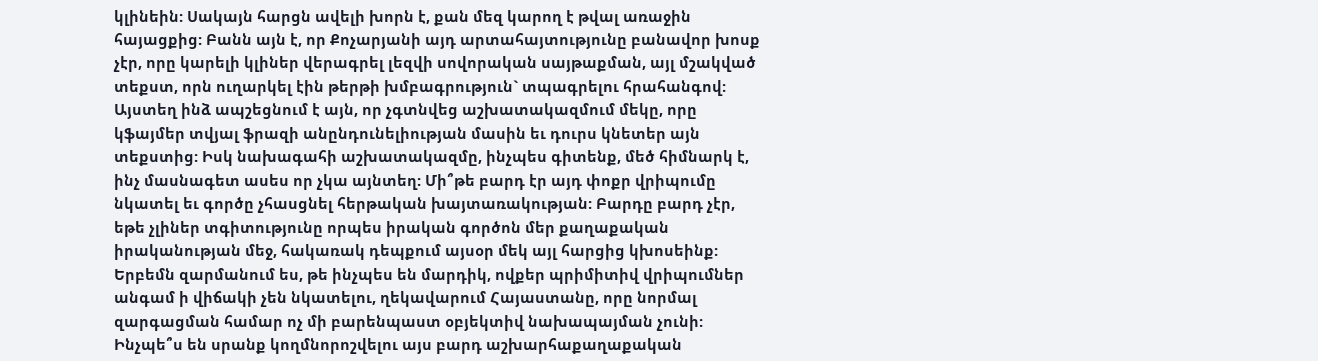կլինեին: Սակայն հարցն ավելի խորն է, քան մեզ կարող է թվալ առաջին հայացքից: Բանն այն է, որ Քոչարյանի այդ արտահայտությունը բանավոր խոսք չէր, որը կարելի կլիներ վերագրել լեզվի սովորական սայթաքման, այլ մշակված տեքստ, որն ուղարկել էին թերթի խմբագրություն` տպագրելու հրահանգով: Այստեղ ինձ ապշեցնում է այն, որ չգտնվեց աշխատակազմում մեկը, որը կֆայմեր տվյալ ֆրազի անընդունելիության մասին եւ դուրս կնետեր այն տեքստից: Իսկ նախագահի աշխատակազմը, ինչպես գիտենք, մեծ հիմնարկ է, ինչ մասնագետ ասես որ չկա այնտեղ: Մի՞թե բարդ էր այդ փոքր վրիպումը նկատել եւ գործը չհասցնել հերթական խայտառակության: Բարդը բարդ չէր, եթե չլիներ տգիտությունը որպես իրական գործոն մեր քաղաքական իրականության մեջ, հակառակ դեպքում այսօր մեկ այլ հարցից կխոսեինք: Երբեմն զարմանում ես, թե ինչպես են մարդիկ, ովքեր պրիմիտիվ վրիպումներ անգամ ի վիճակի չեն նկատելու, ղեկավարում Հայաստանը, որը նորմալ զարգացման համար ոչ մի բարենպաստ օբյեկտիվ նախապայման չունի: Ինչպե՞ս են սրանք կողմնորոշվելու այս բարդ աշխարհաքաղաքական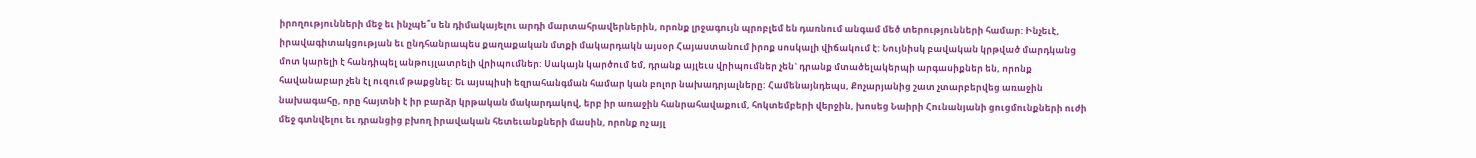իրողությունների մեջ եւ ինչպե՞ս են դիմակայելու արդի մարտահրավերներին, որոնք լրջագույն պրոբլեմ են դառնում անգամ մեծ տերությունների համար: Ինչեւէ, իրավագիտակցության եւ ընդհանրապես քաղաքական մտքի մակարդակն այսօր Հայաստանում իրոք սոսկալի վիճակում է: Նույնիսկ բավական կրթված մարդկանց մոտ կարելի է հանդիպել անթույլատրելի վրիպումներ: Սակայն կարծում եմ, դրանք այլեւս վրիպումներ չեն` դրանք մտածելակերպի արգասիքներ են, որոնք հավանաբար չեն էլ ուզում թաքցնել: Եւ այսպիսի եզրահանգման համար կան բոլոր նախադրյալները: Համենայնդեպս, Քոչարյանից շատ չտարբերվեց առաջին նախագահը, որը հայտնի է իր բարձր կրթական մակարդակով, երբ իր առաջին հանրահավաքում, հոկտեմբերի վերջին, խոսեց Նաիրի Հունանյանի ցուցմունքների ուժի մեջ գտնվելու եւ դրանցից բխող իրավական հետեւանքների մասին, որոնք ոչ այլ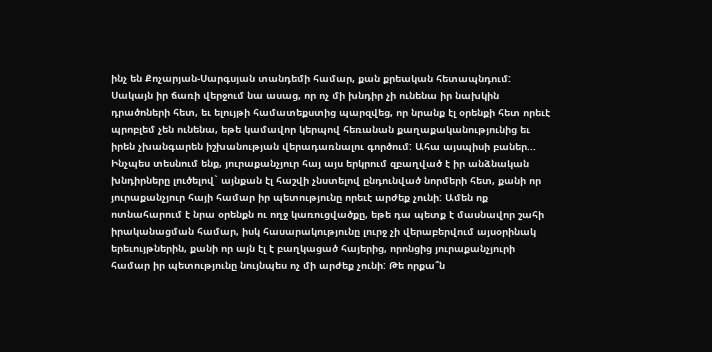ինչ են Քոչարյան-Սարգսյան տանդեմի համար, քան քրեական հետապնդում: Սակայն իր ճառի վերջում նա ասաց, որ ոչ մի խնդիր չի ունենա իր նախկին դրածոների հետ, եւ ելույթի համատեքստից պարզվեց, որ նրանք էլ օրենքի հետ որեւէ պրոբլեմ չեն ունենա, եթե կամավոր կերպով հեռանան քաղաքականությունից եւ իրեն չխանգարեն իշխանության վերադառնալու գործում: Ահա այսպիսի բաներ... Ինչպես տեսնում ենք, յուրաքանչյուր հայ այս երկրում զբաղված է իր անձնական խնդիրները լուծելով` այնքան էլ հաշվի չնստելով ընդունված նորմերի հետ, քանի որ յուրաքանչյուր հայի համար իր պետությունը որեւէ արժեք չունի: Ամեն ոք ոտնահարում է նրա օրենքն ու ողջ կառուցվածքը, եթե դա պետք է մասնավոր շահի իրականացման համար, իսկ հասարակությունը լուրջ չի վերաբերվում այսօրինակ երեւույթներին, քանի որ այն էլ է բաղկացած հայերից, որոնցից յուրաքանչյուրի համար իր պետությունը նույնպես ոչ մի արժեք չունի: Թե որքա՞ն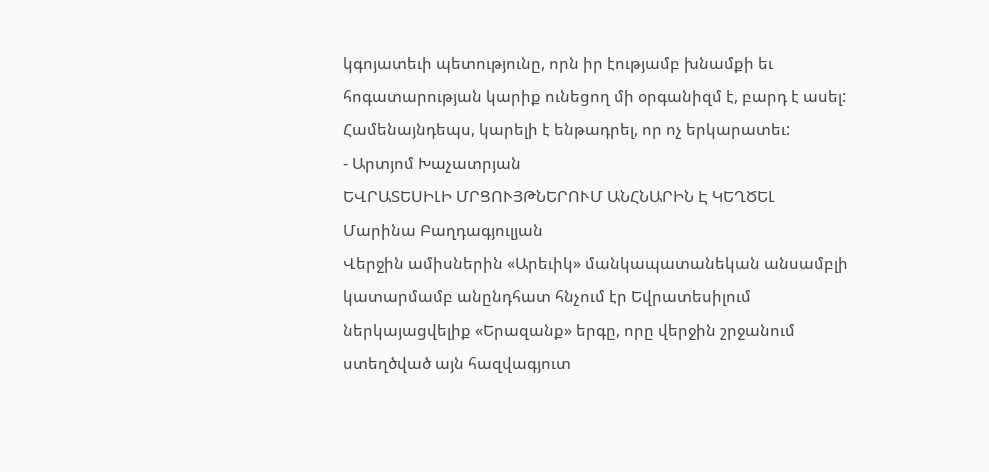կգոյատեւի պետությունը, որն իր էությամբ խնամքի եւ հոգատարության կարիք ունեցող մի օրգանիզմ է, բարդ է ասել: Համենայնդեպս, կարելի է ենթադրել, որ ոչ երկարատեւ:
- Արտյոմ Խաչատրյան
ԵՎՐԱՏԵՍԻԼԻ ՄՐՑՈՒՅԹՆԵՐՈՒՄ ԱՆՀՆԱՐԻՆ Է ԿԵՂԾԵԼ
Մարինա Բաղդագյուլյան
Վերջին ամիսներին «Արեւիկ» մանկապատանեկան անսամբլի կատարմամբ անընդհատ հնչում էր Եվրատեսիլում ներկայացվելիք «Երազանք» երգը, որը վերջին շրջանում ստեղծված այն հազվագյուտ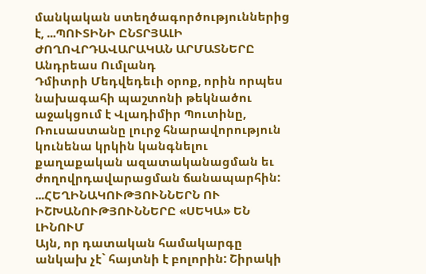մանկական ստեղծագործություններից է, ...ՊՈՒՏԻՆԻ ԸՆՏՐՅԱԼԻ ԺՈՂՈՎՐԴԱՎԱՐԱԿԱՆ ԱՐՄԱՏՆԵՐԸ
Անդրեաս Ումլանդ
Դմիտրի Մեդվեդեւի օրոք, որին որպես նախագահի պաշտոնի թեկնածու աջակցում է Վլադիմիր Պուտինը, Ռուսաստանը լուրջ հնարավորություն կունենա կրկին կանգնելու քաղաքական ազատականացման եւ ժողովրդավարացման ճանապարհին: ...ՀԵՂԻՆԱԿՈՒԹՅՈՒՆՆԵՐՆ ՈՒ ԻՇԽԱՆՈՒԹՅՈՒՆՆԵՐԸ «ՍԵԿԱ» ԵՆ ԼԻՆՈՒՄ
Այն, որ դատական համակարգը անկախ չէ` հայտնի է բոլորին: Շիրակի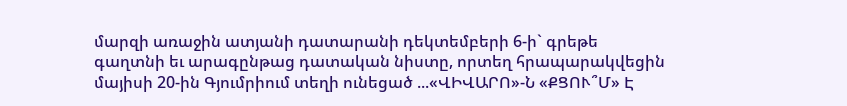մարզի առաջին ատյանի դատարանի դեկտեմբերի 6-ի` գրեթե գաղտնի եւ արագընթաց դատական նիստը, որտեղ հրապարակվեցին մայիսի 20-ին Գյումրիում տեղի ունեցած ...«ՎԻՎԱՐՈ»-Ն «ՔՑՈՒ՞Մ» Է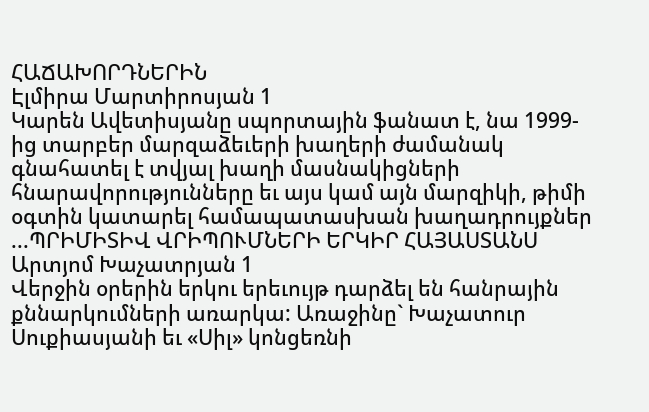ՀԱՃԱԽՈՐԴՆԵՐԻՆ
Էլմիրա Մարտիրոսյան 1
Կարեն Ավետիսյանը սպորտային ֆանատ է, նա 1999-ից տարբեր մարզաձեւերի խաղերի ժամանակ գնահատել է տվյալ խաղի մասնակիցների հնարավորությունները եւ այս կամ այն մարզիկի, թիմի օգտին կատարել համապատասխան խաղադրույքներ ...ՊՐԻՄԻՏԻՎ ՎՐԻՊՈՒՄՆԵՐԻ ԵՐԿԻՐ ՀԱՅԱՍՏԱՆՍ
Արտյոմ Խաչատրյան 1
Վերջին օրերին երկու երեւույթ դարձել են հանրային քննարկումների առարկա: Առաջինը` Խաչատուր Սուքիասյանի եւ «Սիլ» կոնցեռնի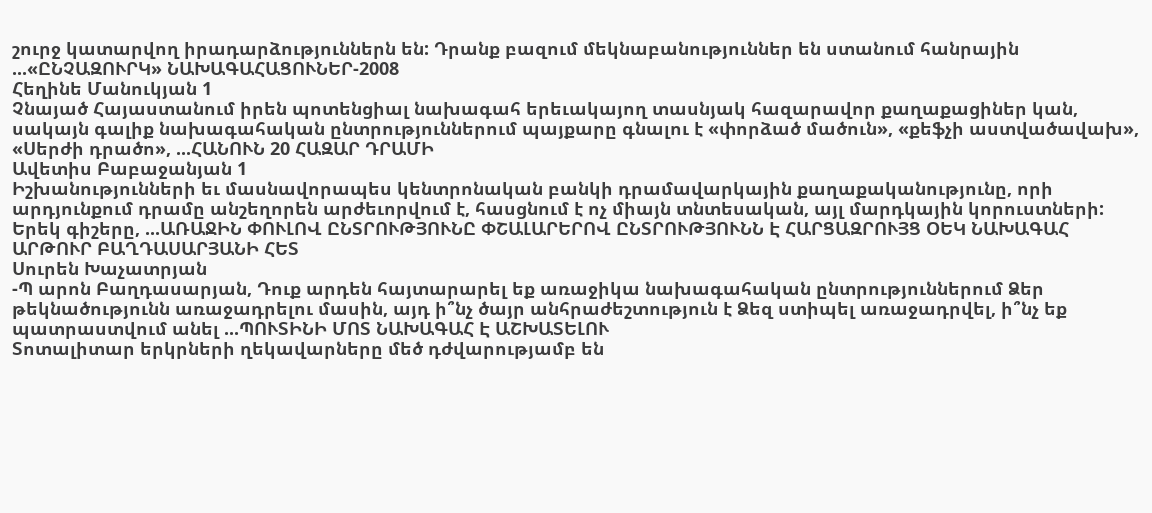շուրջ կատարվող իրադարձություններն են: Դրանք բազում մեկնաբանություններ են ստանում հանրային ...«ԸՆՉԱԶՈՒՐԿ» ՆԱԽԱԳԱՀԱՑՈՒՆԵՐ-2008
Հեղինե Մանուկյան 1
Չնայած Հայաստանում իրեն պոտենցիալ նախագահ երեւակայող տասնյակ հազարավոր քաղաքացիներ կան, սակայն գալիք նախագահական ընտրություններում պայքարը գնալու է «փորձած մածուն», «քեֆչի աստվածավախ», «Սերժի դրածո», ...ՀԱՆՈՒՆ 20 ՀԱԶԱՐ ԴՐԱՄԻ
Ավետիս Բաբաջանյան 1
Իշխանությունների եւ մասնավորապես կենտրոնական բանկի դրամավարկային քաղաքականությունը, որի արդյունքում դրամը անշեղորեն արժեւորվում է, հասցնում է ոչ միայն տնտեսական, այլ մարդկային կորուստների:
Երեկ գիշերը, ...ԱՌԱՋԻՆ ՓՈՒԼՈՎ ԸՆՏՐՈՒԹՅՈՒՆԸ ՓՇԱԼԱՐԵՐՈՎ ԸՆՏՐՈՒԹՅՈՒՆՆ Է ՀԱՐՑԱԶՐՈՒՅՑ ՕԵԿ ՆԱԽԱԳԱՀ ԱՐԹՈՒՐ ԲԱՂԴԱՍԱՐՅԱՆԻ ՀԵՏ
Սուրեն Խաչատրյան
-Պ արոն Բաղդասարյան, Դուք արդեն հայտարարել եք առաջիկա նախագահական ընտրություններում Ձեր թեկնածությունն առաջադրելու մասին, այդ ի՞նչ ծայր անհրաժեշտություն է Ձեզ ստիպել առաջադրվել, ի՞նչ եք պատրաստվում անել ...ՊՈՒՏԻՆԻ ՄՈՏ ՆԱԽԱԳԱՀ Է ԱՇԽԱՏԵԼՈՒ
Տոտալիտար երկրների ղեկավարները մեծ դժվարությամբ են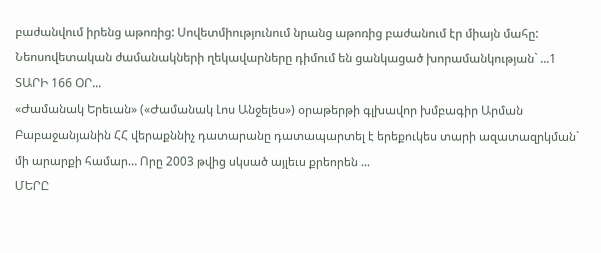բաժանվում իրենց աթոռից: Սովետմիությունում նրանց աթոռից բաժանում էր միայն մահը: Նեոսովետական ժամանակների ղեկավարները դիմում են ցանկացած խորամանկության` ...1 ՏԱՐԻ 166 ՕՐ...
«Ժամանակ Երեւան» («Ժամանակ Լոս Անջելես») օրաթերթի գլխավոր խմբագիր Արման Բաբաջանյանին ՀՀ վերաքննիչ դատարանը դատապարտել է երեքուկես տարի ազատազրկման` մի արարքի համար… Որը 2003 թվից սկսած այլեւս քրեորեն ...
ՄԵՐԸ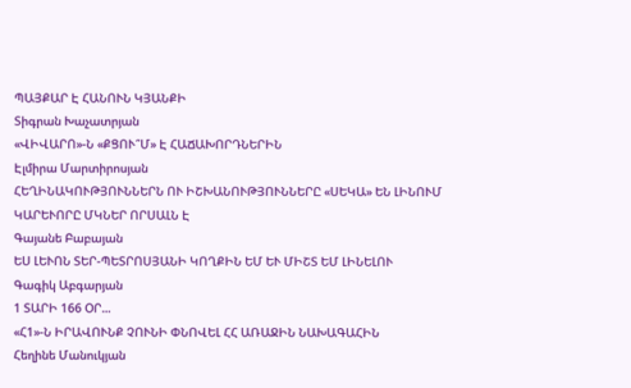ՊԱՅՔԱՐ Է ՀԱՆՈՒՆ ԿՅԱՆՔԻ
Տիգրան Խաչատրյան
«ՎԻՎԱՐՈ»-Ն «ՔՑՈՒ՞Մ» Է ՀԱՃԱԽՈՐԴՆԵՐԻՆ
Էլմիրա Մարտիրոսյան
ՀԵՂԻՆԱԿՈՒԹՅՈՒՆՆԵՐՆ ՈՒ ԻՇԽԱՆՈՒԹՅՈՒՆՆԵՐԸ «ՍԵԿԱ» ԵՆ ԼԻՆՈՒՄ
ԿԱՐԵՒՈՐԸ ՄԿՆԵՐ ՈՐՍԱԼՆ Է
Գայանե Բաբայան
ԵՍ ԼԵՒՈՆ ՏԵՐ-ՊԵՏՐՈՍՅԱՆԻ ԿՈՂՔԻՆ ԵՄ ԵՒ ՄԻՇՏ ԵՄ ԼԻՆԵԼՈՒ
Գագիկ Աբգարյան
1 ՏԱՐԻ 166 ՕՐ...
«Հ1»-Ն ԻՐԱՎՈՒՆՔ ՉՈՒՆԻ ՓՆՈՎԵԼ ՀՀ ԱՌԱՋԻՆ ՆԱԽԱԳԱՀԻՆ
Հեղինե Մանուկյան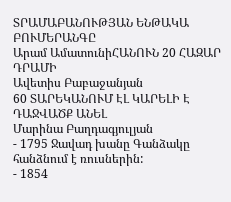ՏՐԱՄԱԲԱՆՈՒԹՅԱՆ ԵՆԹԱԿԱ ԲՈՒՄԵՐԱՆԳԸ
Արամ ԱմատունիՀԱՆՈՒՆ 20 ՀԱԶԱՐ ԴՐԱՄԻ
Ավետիս Բաբաջանյան
60 ՏԱՐԵԿԱՆՈՒՄ ԷԼ ԿԱՐԵԼԻ Է ԴԱՋՎԱԾՔ ԱՆԵԼ
Մարինա Բաղդագյուլյան
- 1795 Ջավադ խանը Գանձակը հանձնում է ռուսներին:
- 1854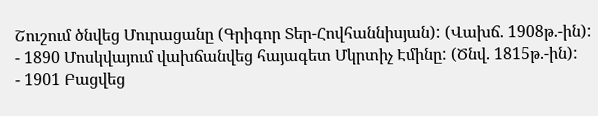Շուշում ծնվեց Մուրացանը (Գրիգոր Տեր-Հովհաննիսյան): (Վախճ. 1908թ.-ին):
- 1890 Մոսկվայում վախճանվեց հայագետ Մկրտիչ Էմինը: (Ծնվ. 1815թ.-ին):
- 1901 Բացվեց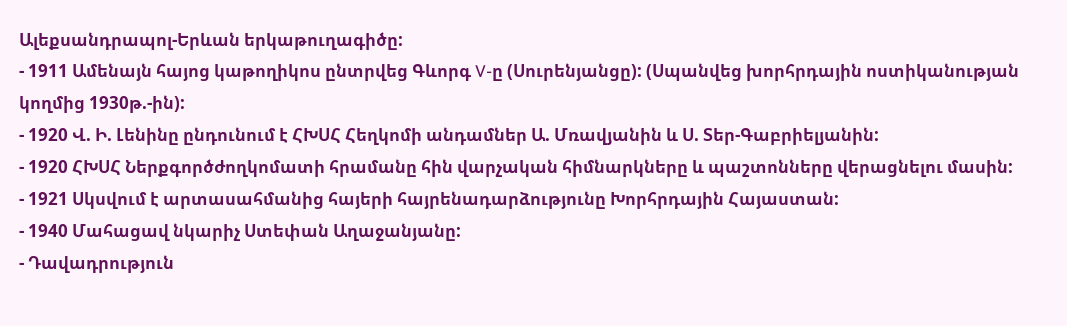Ալեքսանդրապոլ-Երևան երկաթուղագիծը:
- 1911 Ամենայն հայոց կաթողիկոս ընտրվեց Գևորգ V-ը (Սուրենյանցը): (Սպանվեց խորհրդային ոստիկանության կողմից 1930թ.-ին):
- 1920 Վ. Ի. Լենինը ընդունում է ՀԽՍՀ Հեղկոմի անդամներ Ա. Մռավյանին և Ս. Տեր-Գաբրիելյանին:
- 1920 ՀԽՍՀ Ներքգործժողկոմատի հրամանը հին վարչական հիմնարկները և պաշտոնները վերացնելու մասին:
- 1921 Սկսվում է արտասահմանից հայերի հայրենադարձությունը Խորհրդային Հայաստան:
- 1940 Մահացավ նկարիչ Ստեփան Աղաջանյանը:
- Դավադրություն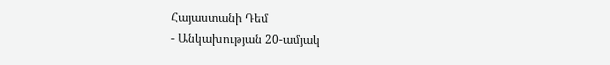Հայաստանի Դեմ
- Անկախության 20-ամյակ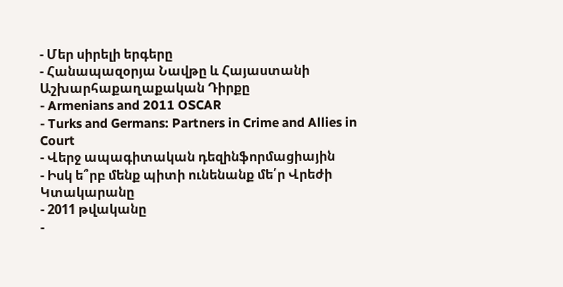- Մեր սիրելի երգերը
- Հանապազօրյա Նավթը և Հայաստանի Աշխարհաքաղաքական Դիրքը
- Armenians and 2011 OSCAR
- Turks and Germans: Partners in Crime and Allies in Court
- Վերջ ապագիտական դեզինֆորմացիային
- Իսկ ե՞րբ մենք պիտի ունենանք մե՛ր Վրեժի Կտակարանը
- 2011 թվականը
-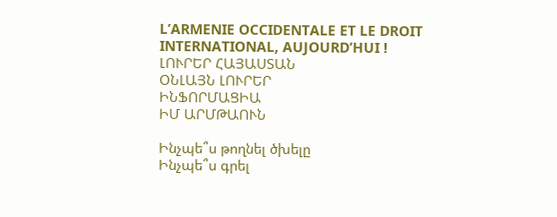L’ARMENIE OCCIDENTALE ET LE DROIT INTERNATIONAL, AUJOURD’HUI !
ԼՈՒՐԵՐ ՀԱՅԱՍՏԱՆ
ՕՆԼԱՅՆ ԼՈՒՐԵՐ
ԻՆՖՈՐՄԱՑԻԱ
ԻՄ ԱՐՄԹԱՈՒՆ

Ինչպե՞ս թողնել ծխելը
Ինչպե՞ս գրել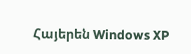Հայերեն Windows XP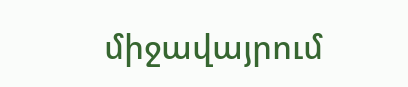միջավայրում